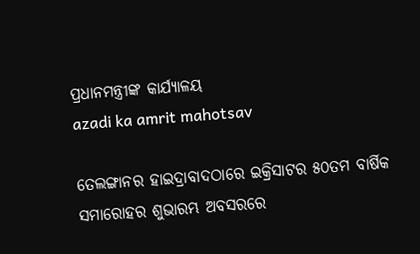ପ୍ରଧାନମନ୍ତ୍ରୀଙ୍କ କାର୍ଯ୍ୟାଳୟ
azadi ka amrit mahotsav

ତେଲଙ୍ଗାନର ହାଇଦ୍ରାବାଦଠାରେ ଇକ୍ରିସାଟର ୫୦ତମ ବାର୍ଷିକ ସମାରୋହର ଶୁଭାରମ୍ଭ ଅବସରରେ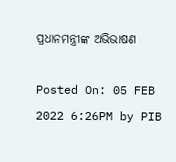ପ୍ରଧାନମନ୍ତ୍ରୀଙ୍କ ଅଭିଭାଷଣ

Posted On: 05 FEB 2022 6:26PM by PIB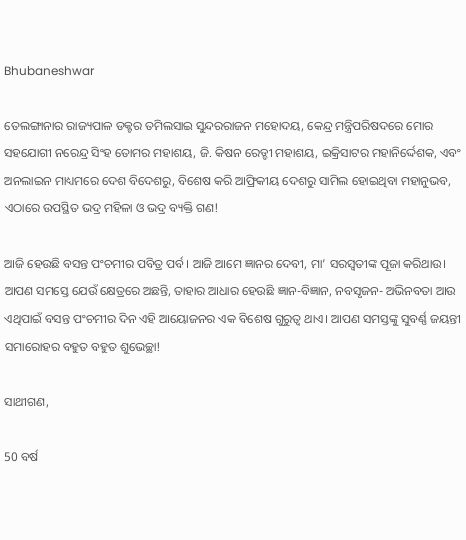Bhubaneshwar

ତେଲଙ୍ଗାନାର ରାଜ୍ୟପାଳ ଡକ୍ଟର ତମିଲସାଇ ସୁନ୍ଦରରାଜନ ମହୋଦୟ, କେନ୍ଦ୍ର ମନ୍ତ୍ରିପରିଷଦରେ ମୋର ସହଯୋଗୀ ନରେନ୍ଦ୍ର ସିଂହ ତୋମର ମହାଶୟ, ଜି. କିଷନ ରେଡ୍ଡୀ ମହାଶୟ, ଇକ୍ରିସାଟର ମହାନିର୍ଦ୍ଦେଶକ, ଏବଂ ଅନଲାଇନ ମାଧ୍ୟମରେ ଦେଶ ବିଦେଶରୁ, ବିଶେଷ କରି ଆଫ୍ରିକୀୟ ଦେଶରୁ ସାମିଲ ହୋଇଥିବା ମହାନୁଭବ, ଏଠାରେ ଉପସ୍ଥିତ ଭଦ୍ର ମହିଳା ଓ ଭଦ୍ର ବ୍ୟକ୍ତି ଗଣ!

ଆଜି ହେଉଛି ବସନ୍ତ ପଂଚମୀର ପବିତ୍ର ପର୍ବ। ଆଜି ଆମେ ଜ୍ଞାନର ଦେବୀ, ମା’ ସରସ୍ୱତୀଙ୍କ ପୂଜା କରିଥାଉ। ଆପଣ ସମସ୍ତେ ଯେଉଁ କ୍ଷେତ୍ରରେ ଅଛନ୍ତି, ତାହାର ଆଧାର ହେଉଛି ଜ୍ଞାନ-ବିଜ୍ଞାନ, ନବସୃଜନ- ଅଭିନବତା ଆଉ ଏଥିପାଇଁ ବସନ୍ତ ପଂଚମୀର ଦିନ ଏହି ଆୟୋଜନର ଏକ ବିଶେଷ ଗୁରୁତ୍ୱ ଥାଏ। ଆପଣ ସମସ୍ତଙ୍କୁ ସୁବର୍ଣ୍ଣ ଜୟନ୍ତୀ ସମାରୋହର ବହୁତ ବହୁତ ଶୁଭେଚ୍ଛା!

ସାଥୀଗଣ,

50 ବର୍ଷ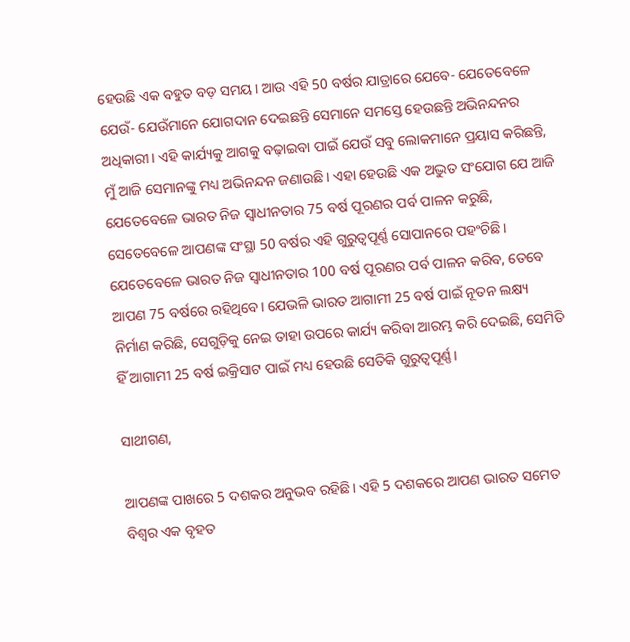ହେଉଛି ଏକ ବହୁତ ବଡ଼ ସମୟ। ଆଉ ଏହି 50 ବର୍ଷର ଯାତ୍ରାରେ ଯେବେ- ଯେତେବେଳେ ଯେଉଁ- ଯେଉଁମାନେ ଯୋଗଦାନ ଦେଇଛନ୍ତି ସେମାନେ ସମସ୍ତେ ହେଉଛନ୍ତି ଅଭିନନ୍ଦନର ଅଧିକାରୀ। ଏହି କାର୍ଯ୍ୟକୁ ଆଗକୁ ବଢ଼ାଇବା ପାଇଁ ଯେଉଁ ସବୁ ଲୋକମାନେ ପ୍ରୟାସ କରିଛନ୍ତି, ମୁଁ ଆଜି ସେମାନଙ୍କୁ ମଧ୍ୟ ଅଭିନନ୍ଦନ ଜଣାଉଛି। ଏହା ହେଉଛି ଏକ ଅଦ୍ଭୁତ ସଂଯୋଗ ଯେ ଆଜି ଯେତେବେଳେ ଭାରତ ନିଜ ସ୍ୱାଧୀନତାର 75 ବର୍ଷ ପୂରଣର ପର୍ବ ପାଳନ କରୁଛି, ସେତେବେଳେ ଆପଣଙ୍କ ସଂସ୍ଥା 50 ବର୍ଷର ଏହି ଗୁରୁତ୍ୱପୂର୍ଣ୍ଣ ସୋପାନରେ ପହଂଚିଛି। ଯେତେବେଳେ ଭାରତ ନିଜ ସ୍ୱାଧୀନତାର 100 ବର୍ଷ ପୂରଣର ପର୍ବ ପାଳନ କରିବ, ତେବେ ଆପଣ 75 ବର୍ଷରେ ରହିଥିବେ। ଯେଭଳି ଭାରତ ଆଗାମୀ 25 ବର୍ଷ ପାଇଁ ନୂତନ ଲକ୍ଷ୍ୟ ନିର୍ମାଣ କରିଛି, ସେଗୁଡ଼ିକୁ ନେଇ ତାହା ଉପରେ କାର୍ଯ୍ୟ କରିବା ଆରମ୍ଭ କରି ଦେଇଛି, ସେମିତି ହିଁ ଆଗାମୀ 25 ବର୍ଷ ଇକ୍ରିସାଟ ପାଇଁ ମଧ୍ୟ ହେଉଛି ସେତିକି ଗୁରୁତ୍ୱପୂର୍ଣ୍ଣ।

ସାଥୀଗଣ,

ଆପଣଙ୍କ ପାଖରେ 5 ଦଶକର ଅନୁଭବ ରହିଛି। ଏହି 5 ଦଶକରେ ଆପଣ ଭାରତ ସମେତ ବିଶ୍ୱର ଏକ ବୃହତ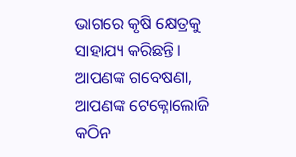ଭାଗରେ କୃଷି କ୍ଷେତ୍ରକୁ ସାହାଯ୍ୟ କରିଛନ୍ତି। ଆପଣଙ୍କ ଗବେଷଣା, ଆପଣଙ୍କ ଟେକ୍ନୋଲୋଜି କଠିନ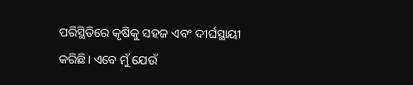ପରିସ୍ଥିତିରେ କୃଷିକୁ ସହଜ ଏବଂ ଦୀର୍ଘସ୍ଥାୟୀ କରିଛି। ଏବେ ମୁଁ ଯେଉଁ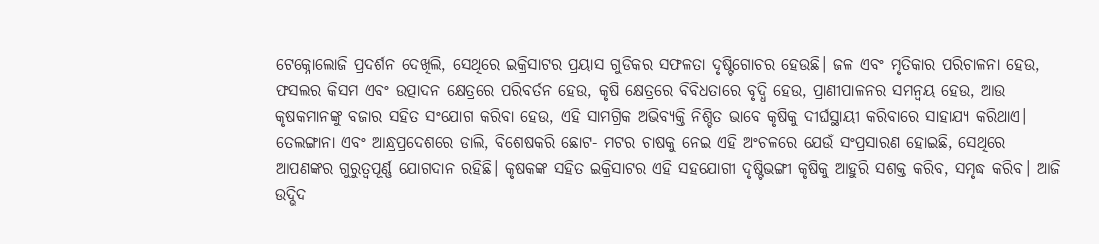ଟେକ୍ନୋଲୋଜି ପ୍ରଦର୍ଶନ ଦେଖିଲି, ସେଥିରେ ଇକ୍ରିସାଟର ପ୍ରୟାସ ଗୁଡିକର ସଫଳତା ଦୃଷ୍ଟିଗୋଚର ହେଉଛି। ଜଳ ଏବଂ ମୃତିକାର ପରିଚାଳନା ହେଉ, ଫସଲର କିସମ ଏବଂ ଉତ୍ପାଦନ କ୍ଷେତ୍ରରେ ପରିବର୍ତନ ହେଉ, କୃଷି କ୍ଷେତ୍ରରେ ବିବିଧତାରେ ବୃଦ୍ଧି ହେଉ, ପ୍ରାଣୀପାଳନର ସମନ୍ୱୟ ହେଉ, ଆଉ କୃଷକମାନଙ୍କୁ ବଜାର ସହିତ ସଂଯୋଗ କରିବା ହେଉ, ଏହି ସାମଗ୍ରିକ ଅଭିବ୍ୟକ୍ତି ନିଶ୍ଚିତ ଭାବେ କୃଷିକୁ ଦୀର୍ଘସ୍ଥାୟୀ କରିବାରେ ସାହାଯ୍ୟ କରିଥାଏ। ତେଲଙ୍ଗାନା ଏବଂ ଆନ୍ଧ୍ରପ୍ରଦେଶରେ ଡାଲି, ବିଶେଷକରି ଛୋଟ- ମଟର ଚାଷକୁ ନେଇ ଏହି ଅଂଚଳରେ ଯେଉଁ ସଂପ୍ରସାରଣ ହୋଇଛି, ସେଥିରେ ଆପଣଙ୍କର ଗୁରୁତ୍ୱପୂର୍ଣ୍ଣ ଯୋଗଦାନ ରହିଛି। କୃଷକଙ୍କ ସହିତ ଇକ୍ରିସାଟର ଏହି ସହଯୋଗୀ ଦୃଷ୍ଟିଭଙ୍ଗୀ କୃଷିକୁ ଆହୁରି ସଶକ୍ତ କରିବ, ସମୃଦ୍ଧ କରିବ। ଆଜି ଉଦ୍ଭିଦ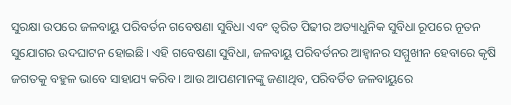ସୁରକ୍ଷା ଉପରେ ଜଳବାୟୁ ପରିବର୍ତନ ଗବେଷଣା ସୁବିଧା ଏବଂ ତ୍ୱରିତ ପିଢୀର ଅତ୍ୟାଧୁନିକ ସୁବିଧା ରୂପରେ ନୂତନ ସୁଯୋଗର ଉଦଘାଟନ ହୋଇଛି। ଏହି ଗବେଷଣା ସୁବିଧା, ଜଳବାୟୁ ପରିବର୍ତନର ଆହ୍ୱାନର ସମ୍ମୁଖୀନ ହେବାରେ କୃଷି ଜଗତକୁ ବହୁଳ ଭାବେ ସାହାଯ୍ୟ କରିବ। ଆଉ ଆପଣମାନଙ୍କୁ ଜଣାଥିବ, ପରିବର୍ତିତ ଜଳବାୟୁରେ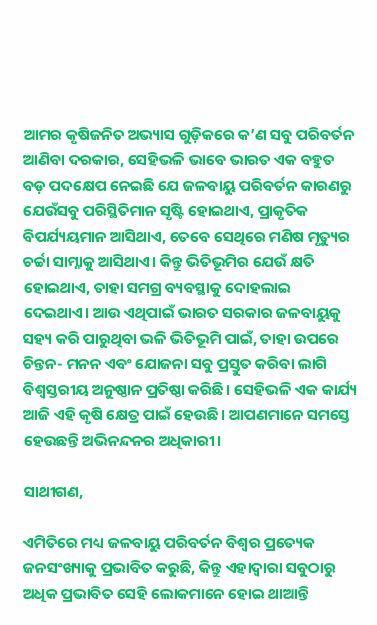ଆମର କୃଷିଜନିତ ଅଭ୍ୟାସ ଗୁଡ଼ିକରେ କ’ଣ ସବୁ ପରିବର୍ତନ ଆଣିବା ଦରକାର, ସେହିଭଳି ଭାବେ ଭାରତ ଏକ ବହୁତ ବଡ଼ ପଦକ୍ଷେପ ନେଇଛି ଯେ ଜଳବାୟୁ ପରିବର୍ତନ କାରଣରୁ ଯେଉଁସବୁ ପରିସ୍ଥିତିମାନ ସୃଷ୍ଟି ହୋଇଥାଏ, ପ୍ରାକୃତିକ ବିପର୍ଯ୍ୟୟମାନ ଆସିଥାଏ, ତେବେ ସେଥିରେ ମଣିଷ ମୃତ୍ୟୁର ଚର୍ଚ୍ଚା ସାମ୍ନାକୁ ଆସିଥାଏ। କିନ୍ତୁ ଭିତିଭୂମିର ଯେଉଁ କ୍ଷତି ହୋଇଥାଏ, ତାହା ସମଗ୍ର ବ୍ୟବସ୍ଥାକୁ ଦୋହଲାଇ ଦେଇଥାଏ। ଆଉ ଏଥିପାଇଁ ଭାରତ ସରକାର ଜଳବାୟୁକୁ ସହ୍ୟ କରି ପାରୁଥିବା ଭଳି ଭିତିଭୂମି ପାଇଁ, ତାହା ଉପରେ ଚିନ୍ତନ- ମନନ ଏବଂ ଯୋଜନା ସବୁ ପ୍ରସ୍ତୁତ କରିବା ଲାଗି ବିଶ୍ୱସ୍ତରୀୟ ଅନୁଷ୍ଠାନ ପ୍ରତିଷ୍ଠା କରିଛି। ସେହିଭଳି ଏକ କାର୍ଯ୍ୟ ଆଜି ଏହି କୃଷି କ୍ଷେତ୍ର ପାଇଁ ହେଉଛି। ଆପଣମାନେ ସମସ୍ତେ ହେଉଛନ୍ତି ଅଭିନନ୍ଦନର ଅଧିକାରୀ।

ସାଥୀଗଣ,

ଏମିତିରେ ମଧ୍ୟ ଜଳବାୟୁ ପରିବର୍ତନ ବିଶ୍ୱର ପ୍ରତ୍ୟେକ ଜନସଂଖ୍ୟାକୁ ପ୍ରଭାବିତ କରୁଛି, କିନ୍ତୁ ଏହାଦ୍ୱାରା ସବୁଠାରୁ ଅଧିକ ପ୍ରଭାବିତ ସେହି ଲୋକମାନେ ହୋଇ ଥାଆନ୍ତି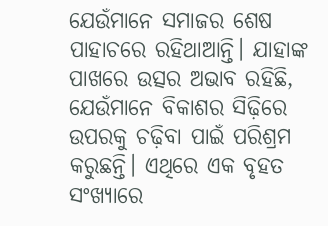ଯେଉଁମାନେ ସମାଜର ଶେଷ ପାହାଚରେ ରହିଥାଆନ୍ତି। ଯାହାଙ୍କ ପାଖରେ ଉତ୍ସର ଅଭାବ ରହିଛି, ଯେଉଁମାନେ ବିକାଶର ସିଢ଼ିରେ ଉପରକୁ ଚଢ଼ିବା ପାଇଁ ପରିଶ୍ରମ କରୁଛନ୍ତି। ଏଥିରେ ଏକ ବୃହତ ସଂଖ୍ୟାରେ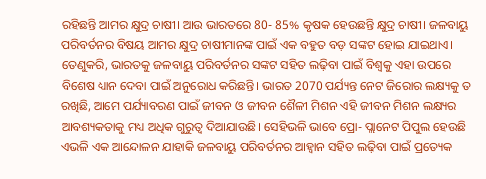ରହିଛନ୍ତି ଆମର କ୍ଷୁଦ୍ର ଚାଷୀ। ଆଉ ଭାରତରେ 80- 85% କୃଷକ ହେଉଛନ୍ତି କ୍ଷୁଦ୍ର ଚାଷୀ। ଜଳବାୟୁ ପରିବର୍ତନର ବିଷୟ ଆମର କ୍ଷୁଦ୍ର ଚାଷୀମାନଙ୍କ ପାଇଁ ଏକ ବହୁତ ବଡ଼ ସଙ୍କଟ ହୋଇ ଯାଇଥାଏ। ତେଣୁକରି, ଭାରତକୁ ଜଳବାୟୁ ପରିବର୍ତନର ସଙ୍କଟ ସହିତ ଲଢ଼ିବା ପାଇଁ ବିଶ୍ୱକୁ ଏହା ଉପରେ ବିଶେଷ ଧ୍ୟାନ ଦେବା ପାଇଁ ଅନୁରୋଧ କରିଛନ୍ତି। ଭାରତ 2070 ପର୍ଯ୍ୟନ୍ତ ନେଟ ଜିରୋର ଲକ୍ଷ୍ୟକୁ ତ ରଖିଛି, ଆମେ ପର୍ଯ୍ୟାବରଣ ପାଇଁ ଜୀବନ ଓ ଜୀବନ ଶୈଳୀ ମିଶନ ଏହି ଜୀବନ ମିଶନ ଲକ୍ଷ୍ୟର ଆବଶ୍ୟକତାକୁ ମଧ୍ୟ ଅଧିକ ଗୁରୁତ୍ୱ ଦିଆଯାଉଛି। ସେହିଭଳି ଭାବେ ପ୍ରୋ- ପ୍ଲାନେଟ ପିପୁଲ ହେଉଛି ଏଭଳି ଏକ ଆନ୍ଦୋଳନ ଯାହାକି ଜଳବାୟୁ ପରିବର୍ତନର ଆହ୍ୱାନ ସହିତ ଲଢ଼ିବା ପାଇଁ ପ୍ରତ୍ୟେକ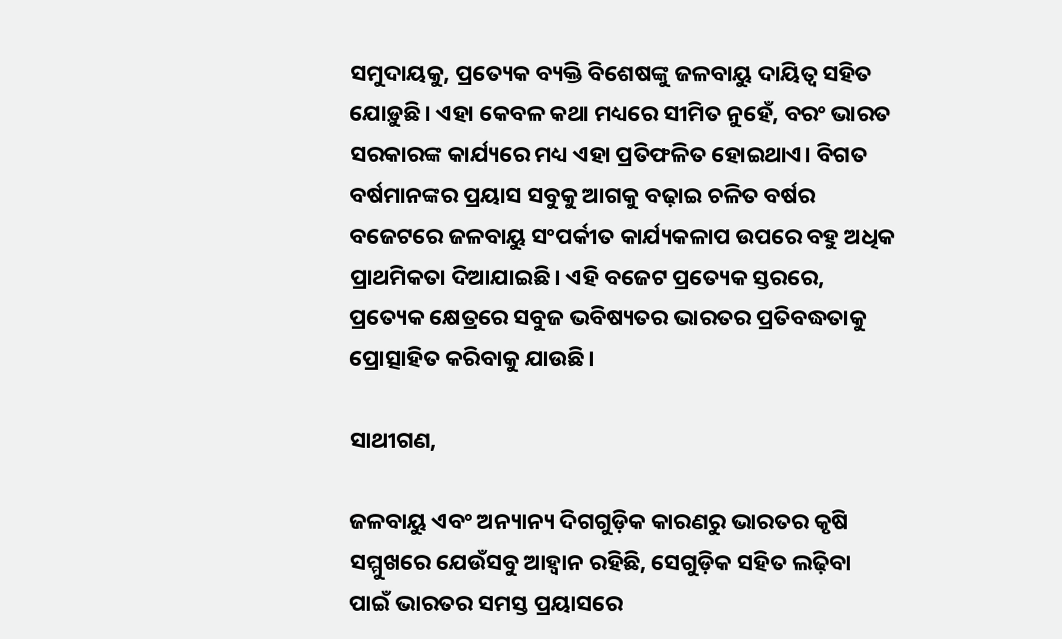ସମୁଦାୟକୁ, ପ୍ରତ୍ୟେକ ବ୍ୟକ୍ତି ବିଶେଷଙ୍କୁ ଜଳବାୟୁ ଦାୟିତ୍ୱ ସହିତ ଯୋଡ଼ୁଛି। ଏହା କେବଳ କଥା ମଧ୍ୟରେ ସୀମିତ ନୁହେଁ, ବରଂ ଭାରତ ସରକାରଙ୍କ କାର୍ଯ୍ୟରେ ମଧ୍ୟ ଏହା ପ୍ରତିଫଳିତ ହୋଇଥାଏ। ବିଗତ ବର୍ଷମାନଙ୍କର ପ୍ରୟାସ ସବୁକୁ ଆଗକୁ ବଢ଼ାଇ ଚଳିତ ବର୍ଷର ବଜେଟରେ ଜଳବାୟୁ ସଂପର୍କୀତ କାର୍ଯ୍ୟକଳାପ ଉପରେ ବହୁ ଅଧିକ ପ୍ରାଥମିକତା ଦିଆଯାଇଛି। ଏହି ବଜେଟ ପ୍ରତ୍ୟେକ ସ୍ତରରେ, ପ୍ରତ୍ୟେକ କ୍ଷେତ୍ରରେ ସବୁଜ ଭବିଷ୍ୟତର ଭାରତର ପ୍ରତିବଦ୍ଧତାକୁ ପ୍ରୋତ୍ସାହିତ କରିବାକୁ ଯାଉଛି।

ସାଥୀଗଣ,

ଜଳବାୟୁ ଏବଂ ଅନ୍ୟାନ୍ୟ ଦିଗଗୁଡ଼ିକ କାରଣରୁ ଭାରତର କୃଷି ସମ୍ମୁଖରେ ଯେଉଁସବୁ ଆହ୍ୱାନ ରହିଛି, ସେଗୁଡ଼ିକ ସହିତ ଲଢ଼ିବା ପାଇଁ ଭାରତର ସମସ୍ତ ପ୍ରୟାସରେ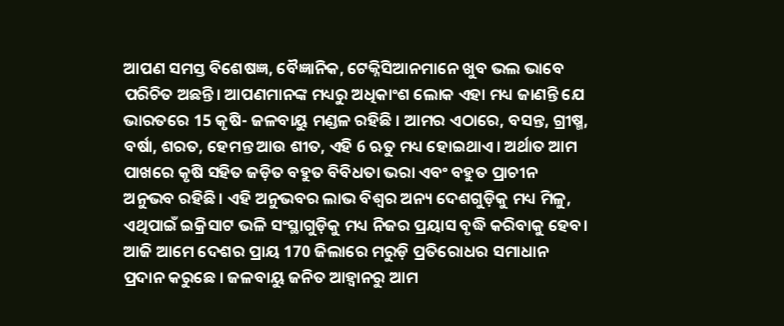ଆପଣ ସମସ୍ତ ବିଶେଷଜ୍ଞ, ବୈଜ୍ଞାନିକ, ଟେକ୍ନିସିଆନମାନେ ଖୁବ ଭଲ ଭାବେ ପରିଚିତ ଅଛନ୍ତି। ଆପଣମାନଙ୍କ ମଧ୍ୟରୁ ଅଧିକାଂଶ ଲୋକ ଏହା ମଧ୍ୟ ଜାଣନ୍ତି ଯେ ଭାରତରେ 15 କୃଷି- ଜଳବାୟୁ ମଣ୍ଡଳ ରହିଛି । ଆମର ଏଠାରେ, ବସନ୍ତ, ଗ୍ରୀଷ୍ମ, ବର୍ଷା, ଶରତ, ହେମନ୍ତ ଆଉ ଶୀତ, ଏହି 6 ଋତୁ ମଧ୍ୟ ହୋଇଥାଏ। ଅର୍ଥାତ ଆମ ପାଖରେ କୃଷି ସହିତ ଜଡ଼ିତ ବହୁତ ବିବିଧତା ଭରା ଏବଂ ବହୁତ ପ୍ରାଚୀନ ଅନୁଭବ ରହିଛି। ଏହି ଅନୁଭବର ଲାଭ ବିଶ୍ୱର ଅନ୍ୟ ଦେଶଗୁଡ଼ିକୁ ମଧ୍ୟ ମିଳୁ, ଏଥିପାଇଁ ଇକ୍ରିସାଟ ଭଳି ସଂସ୍ଥାଗୁଡ଼ିକୁ ମଧ୍ୟ ନିଜର ପ୍ରୟାସ ବୃଦ୍ଧି କରିବାକୁ ହେବ। ଆଜି ଆମେ ଦେଶର ପ୍ରାୟ 170 ଜିଲାରେ ମରୁଡ଼ି ପ୍ରତିରୋଧର ସମାଧାନ ପ୍ରଦାନ କରୁଛେ । ଜଳବାୟୁ ଜନିତ ଆହ୍ୱାନରୁ ଆମ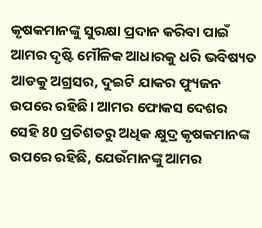କୃଷକମାନଙ୍କୁ ସୁରକ୍ଷା ପ୍ରଦାନ କରିବା ପାଇଁ ଆମର ଦୃଷ୍ଟି ମୌଳିକ ଆଧାରକୁ ଧରି ଭବିଷ୍ୟତ ଆଡକୁ ଅଗ୍ରସର, ଦୁଇଟି ଯାକର ଫ୍ୟୁଜନ ଉପରେ ରହିଛି। ଆମର ଫୋକସ ଦେଶର ସେହି 80 ପ୍ରତିଶତରୁ ଅଧିକ କ୍ଷୁଦ୍ର କୃଷକମାନଙ୍କ ଉପରେ ରହିଛି, ଯେଉଁମାନଙ୍କୁ ଆମର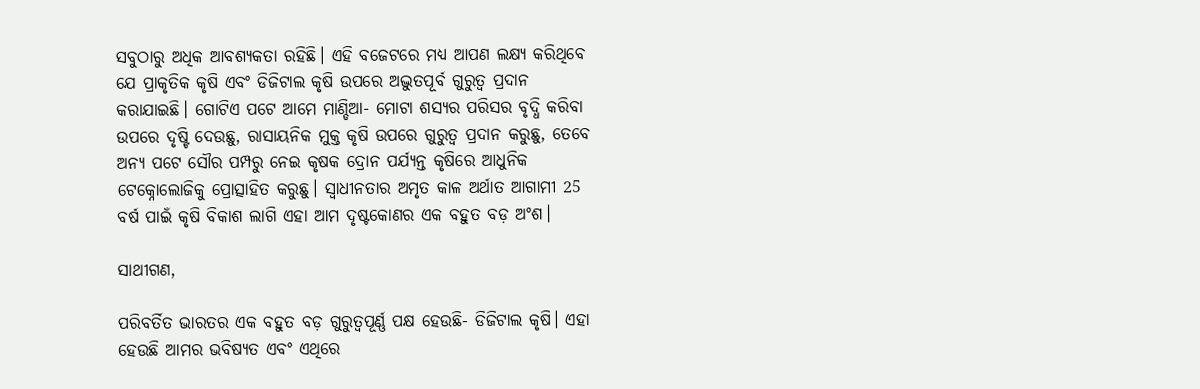ସବୁଠାରୁ ଅଧିକ ଆବଶ୍ୟକତା ରହିଛି। ଏହି ବଜେଟରେ ମଧ୍ୟ ଆପଣ ଲକ୍ଷ୍ୟ କରିଥିବେ ଯେ ପ୍ରାକୃତିକ କୃଷି ଏବଂ ଡିଜିଟାଲ କୃଷି ଉପରେ ଅଦ୍ଭୁତପୂର୍ବ ଗୁରୁତ୍ୱ ପ୍ରଦାନ କରାଯାଇଛି। ଗୋଟିଏ ପଟେ ଆମେ ମାଣ୍ଡିଆ- ମୋଟା ଶସ୍ୟର ପରିସର ବୃଦ୍ଧି କରିବା ଉପରେ ଦୃଷ୍ଟି ଦେଉଛୁ, ରାସାୟନିକ ମୁକ୍ତ କୃଷି ଉପରେ ଗୁରୁତ୍ୱ ପ୍ରଦାନ କରୁଛୁ, ତେବେ ଅନ୍ୟ ପଟେ ସୌର ପମ୍ପରୁ ନେଇ କୃଷକ ଦ୍ରୋନ ପର୍ଯ୍ୟନ୍ତ କୃଷିରେ ଆଧୁନିକ ଟେକ୍ନୋଲୋଜିକୁ ପ୍ରୋତ୍ସାହିତ କରୁଛୁ। ସ୍ୱାଧୀନତାର ଅମୃତ କାଳ ଅର୍ଥାତ ଆଗାମୀ 25 ବର୍ଷ ପାଇଁ କୃଷି ବିକାଶ ଲାଗି ଏହା ଆମ ଦୃଷ୍ଟକୋଣର ଏକ ବହୁତ ବଡ଼ ଅଂଶ।

ସାଥୀଗଣ,

ପରିବର୍ତିତ ଭାରତର ଏକ ବହୁତ ବଡ଼ ଗୁରୁତ୍ୱପୂର୍ଣ୍ଣ ପକ୍ଷ ହେଉଛି- ଡିଜିଟାଲ କୃଷି। ଏହା ହେଉଛି ଆମର ଭବିଷ୍ୟତ ଏବଂ ଏଥିରେ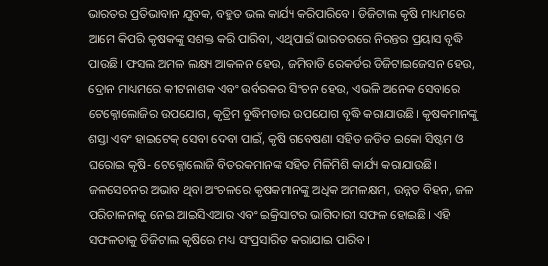ଭାରତର ପ୍ରତିଭାବାନ ଯୁବକ, ବହୁତ ଭଲ କାର୍ଯ୍ୟ କରିପାରିବେ। ଡିଜିଟାଲ କୃଷି ମାଧ୍ୟମରେ ଆମେ କିପରି କୃଷକଙ୍କୁ ସଶକ୍ତ କରି ପାରିବା, ଏଥିପାଇଁ ଭାରତରରେ ନିରନ୍ତର ପ୍ରୟାସ ବୃଦ୍ଧି ପାଉଛି। ଫସଲ ଅମଳ ଲକ୍ଷ୍ୟ ଆକଳନ ହେଉ, ଜମିବାଡି ରେକର୍ଡର ଡିଜିଟାଇଜେସନ ହେଉ, ଦ୍ରୋନ ମାଧ୍ୟମରେ କୀଟନାଶକ ଏବଂ ଉର୍ବରକର ସିଂଚନ ହେଉ, ଏଭଳି ଅନେକ ସେବାରେ ଟେକ୍ନୋଲୋଜିର ଉପଯୋଗ, କୃତ୍ରିମ ବୁଦ୍ଧିମତାର ଉପଯୋଗ ବୃଦ୍ଧି କରାଯାଉଛି। କୃଷକମାନଙ୍କୁ ଶସ୍ତା ଏବଂ ହାଇଟେକ୍ ସେବା ଦେବା ପାଇଁ, କୃଷି ଗବେଷଣା ସହିତ ଜଡିତ ଇକୋ ସିଷ୍ଟମ ଓ ଘରୋଇ କୃଷି- ଟେକ୍ନୋଲୋଜି ବିତରକମାନଙ୍କ ସହିତ ମିଳିମିଶି କାର୍ଯ୍ୟ କରାଯାଉଛି। ଜଳସେଚନର ଅଭାବ ଥିବା ଅଂଚଳରେ କୃଷକମାନଙ୍କୁ ଅଧିକ ଅମଳକ୍ଷମ, ଉନ୍ନତ ବିହନ, ଜଳ ପରିଚାଳନାକୁ ନେଇ ଆଇସିଏଆର ଏବଂ ଇକ୍ରିସାଟର ଭାଗିଦାରୀ ସଫଳ ହୋଇଛି। ଏହି ସଫଳତାକୁ ଡିଜିଟାଲ କୃଷିରେ ମଧ୍ୟ ସଂପ୍ରସାରିତ କରାଯାଇ ପାରିବ।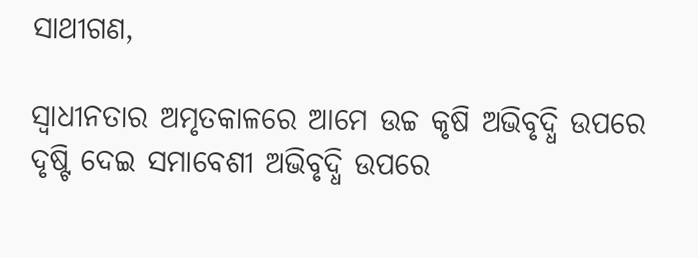ସାଥୀଗଣ,

ସ୍ୱାଧୀନତାର ଅମୃତକାଳରେ ଆମେ ଉଚ୍ଚ କୃଷି ଅଭିବୃଦ୍ଧି ଉପରେ ଦୃଷ୍ଟି ଦେଇ ସମାବେଶୀ ଅଭିବୃଦ୍ଧି ଉପରେ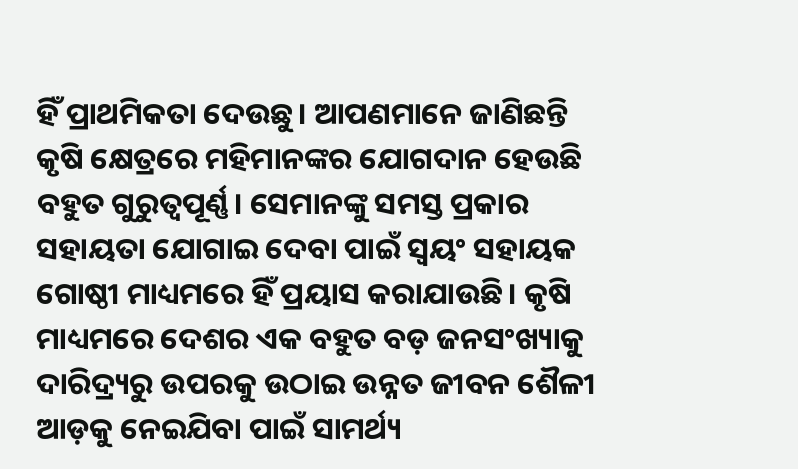ହିଁ ପ୍ରାଥମିକତା ଦେଉଛୁ। ଆପଣମାନେ ଜାଣିଛନ୍ତି କୃଷି କ୍ଷେତ୍ରରେ ମହିମାନଙ୍କର ଯୋଗଦାନ ହେଉଛି ବହୁତ ଗୁରୁତ୍ୱପୂର୍ଣ୍ଣ। ସେମାନଙ୍କୁ ସମସ୍ତ ପ୍ରକାର ସହାୟତା ଯୋଗାଇ ଦେବା ପାଇଁ ସ୍ୱୟଂ ସହାୟକ ଗୋଷ୍ଠୀ ମାଧ୍ୟମରେ ହିଁ ପ୍ରୟାସ କରାଯାଉଛି। କୃଷି ମାଧ୍ୟମରେ ଦେଶର ଏକ ବହୁତ ବଡ଼ ଜନସଂଖ୍ୟାକୁ ଦାରିଦ୍ର୍ୟରୁ ଉପରକୁ ଉଠାଇ ଉନ୍ନତ ଜୀବନ ଶୈଳୀ ଆଡ଼କୁ ନେଇଯିବା ପାଇଁ ସାମର୍ଥ୍ୟ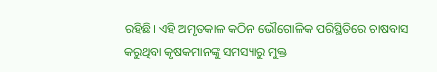ରହିଛି। ଏହି ଅମୃତକାଳ କଠିନ ଭୌଗୋଳିକ ପରିସ୍ଥିତିରେ ଚାଷବାସ କରୁଥିବା କୃଷକମାନଙ୍କୁ ସମସ୍ୟାରୁ ମୁକ୍ତ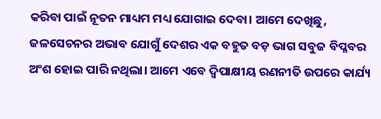କରିବା ପାଇଁ ନୂତନ ମାଧ୍ୟମ ମଧ୍ୟ ଯୋଗାଇ ଦେବା। ଆମେ ଦେଖିଛୁ, ଜଳସେଚନର ଅଭାବ ଯୋଗୁଁ ଦେଶର ଏକ ବହୁତ ବଡ଼ ଭାଗ ସବୁଜ ବିପ୍ଳବର ଅଂଶ ହୋଇ ପାରି ନଥିଲା। ଆମେ ଏବେ ଦ୍ୱିପାକ୍ଷୀୟ ରଣନୀତି ଉପରେ କାର୍ଯ୍ୟ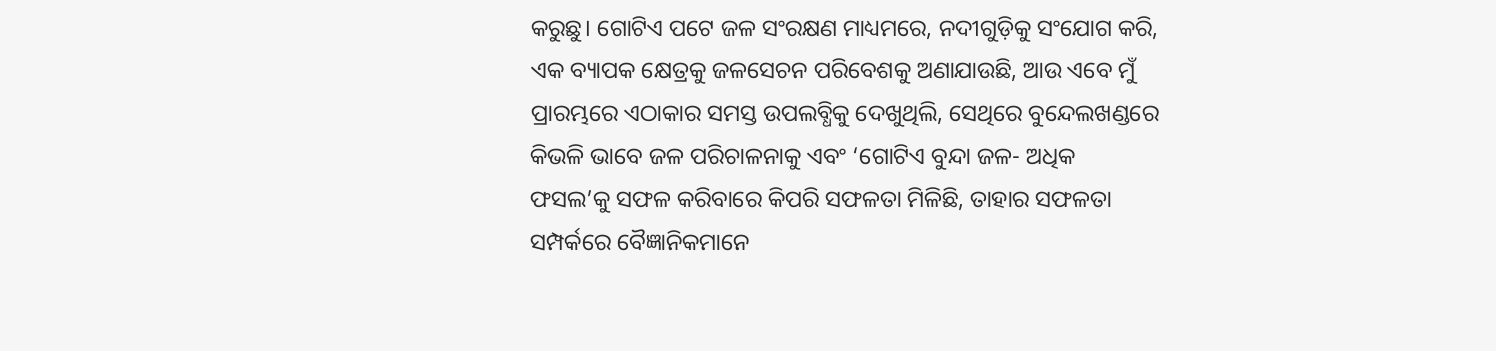କରୁଛୁ। ଗୋଟିଏ ପଟେ ଜଳ ସଂରକ୍ଷଣ ମାଧ୍ୟମରେ, ନଦୀଗୁଡ଼ିକୁ ସଂଯୋଗ କରି, ଏକ ବ୍ୟାପକ କ୍ଷେତ୍ରକୁ ଜଳସେଚନ ପରିବେଶକୁ ଅଣାଯାଉଛି, ଆଉ ଏବେ ମୁଁ ପ୍ରାରମ୍ଭରେ ଏଠାକାର ସମସ୍ତ ଉପଲବ୍ଧିକୁ ଦେଖୁଥିଲି, ସେଥିରେ ବୁନ୍ଦେଲଖଣ୍ଡରେ କିଭଳି ଭାବେ ଜଳ ପରିଚାଳନାକୁ ଏବଂ ‘ଗୋଟିଏ ବୁନ୍ଦା ଜଳ- ଅଧିକ ଫସଲ’କୁ ସଫଳ କରିବାରେ କିପରି ସଫଳତା ମିଳିଛି, ତାହାର ସଫଳତା ସମ୍ପର୍କରେ ବୈଜ୍ଞାନିକମାନେ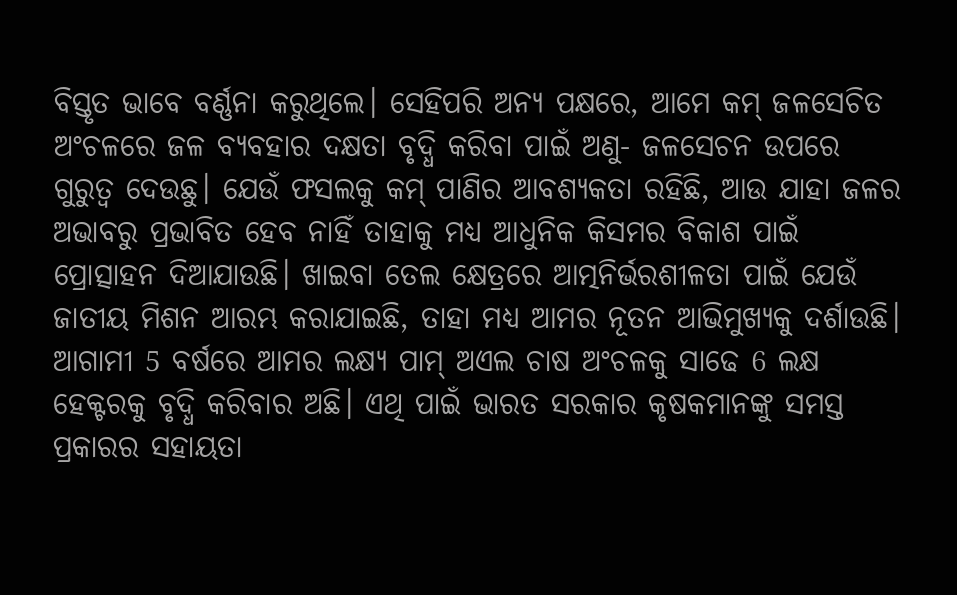ବିସ୍ତୃତ ଭାବେ ବର୍ଣ୍ଣନା କରୁଥିଲେ। ସେହିପରି ଅନ୍ୟ ପକ୍ଷରେ, ଆମେ କମ୍ ଜଳସେଚିତ ଅଂଚଳରେ ଜଳ ବ୍ୟବହାର ଦକ୍ଷତା ବୃଦ୍ଧି କରିବା ପାଇଁ ଅଣୁ- ଜଳସେଚନ ଉପରେ ଗୁରୁତ୍ୱ ଦେଉଛୁ। ଯେଉଁ ଫସଲକୁ କମ୍ ପାଣିର ଆବଶ୍ୟକତା ରହିଛି, ଆଉ ଯାହା ଜଳର ଅଭାବରୁ ପ୍ରଭାବିତ ହେବ ନାହିଁ ତାହାକୁ ମଧ୍ୟ ଆଧୁନିକ କିସମର ବିକାଶ ପାଇଁ ପ୍ରୋତ୍ସାହନ ଦିଆଯାଉଛି। ଖାଇବା ତେଲ କ୍ଷେତ୍ରରେ ଆତ୍ମନିର୍ଭରଶୀଳତା ପାଇଁ ଯେଉଁ ଜାତୀୟ ମିଶନ ଆରମ୍ଭ କରାଯାଇଛି, ତାହା ମଧ୍ୟ ଆମର ନୂତନ ଆଭିମୁଖ୍ୟକୁ ଦର୍ଶାଉଛି। ଆଗାମୀ 5 ବର୍ଷରେ ଆମର ଲକ୍ଷ୍ୟ ପାମ୍ ଅଏଲ ଚାଷ ଅଂଚଳକୁ ସାଢେ 6 ଲକ୍ଷ ହେକ୍ଟରକୁ ବୃଦ୍ଧି କରିବାର ଅଛି। ଏଥି ପାଇଁ ଭାରତ ସରକାର କୃଷକମାନଙ୍କୁ ସମସ୍ତ ପ୍ରକାରର ସହାୟତା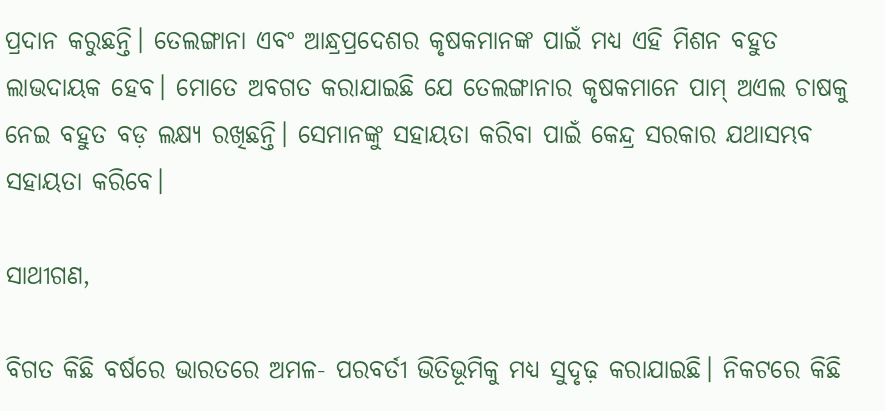ପ୍ରଦାନ କରୁଛନ୍ତି। ତେଲଙ୍ଗାନା ଏବଂ ଆନ୍ଧ୍ରପ୍ରଦେଶର କୃଷକମାନଙ୍କ ପାଇଁ ମଧ୍ୟ ଏହି ମିଶନ ବହୁତ ଲାଭଦାୟକ ହେବ। ମୋତେ ଅବଗତ କରାଯାଇଛି ଯେ ତେଲଙ୍ଗାନାର କୃଷକମାନେ ପାମ୍ ଅଏଲ ଚାଷକୁ ନେଇ ବହୁତ ବଡ଼ ଲକ୍ଷ୍ୟ ରଖିଛନ୍ତି। ସେମାନଙ୍କୁ ସହାୟତା କରିବା ପାଇଁ କେନ୍ଦ୍ର ସରକାର ଯଥାସମ୍ଭବ ସହାୟତା କରିବେ।

ସାଥୀଗଣ,

ବିଗତ କିଛି ବର୍ଷରେ ଭାରତରେ ଅମଳ- ପରବର୍ତୀ ଭିତିଭୂମିକୁ ମଧ୍ୟ ସୁଦୃଢ଼ କରାଯାଇଛି। ନିକଟରେ କିଛି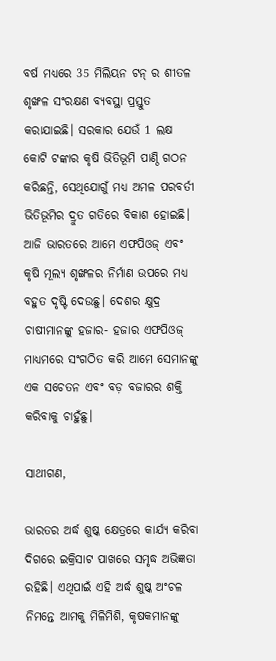ବର୍ଷ ମଧ୍ୟରେ 35 ମିଲିୟନ ଟନ୍ ର ଶୀତଳ ଶୃଙ୍ଖଳ ସଂରକ୍ଷଣ ବ୍ୟବସ୍ଥା ପ୍ରସ୍ତୁତ କରାଯାଇଛି। ସରକାର ଯେଉଁ 1 ଲକ୍ଷ କୋଟି ଟଙ୍କାର କୃଷି ଭିତିଭୂମି ପାଣ୍ଠି ଗଠନ କରିଛନ୍ତି, ସେଥିଯୋଗୁଁ ମଧ୍ୟ ଅମଳ ପରବର୍ତୀ ଭିତିଭୂମିର ଦ୍ରୁତ ଗତିରେ ବିକାଶ ହୋଇଛି। ଆଜି ଭାରତରେ ଆମେ ଏଫପିଓଜ୍ ଏବଂ କୃଷି ମୂଲ୍ୟ ଶୃଙ୍ଖଳର ନିର୍ମାଣ ଉପରେ ମଧ୍ୟ ବହୁତ ଦୃଷ୍ଟି ଦେଉଛୁ। ଦେଶର କ୍ଷୁଦ୍ର ଚାଷୀମାନଙ୍କୁ ହଜାର- ହଜାର ଏଫପିଓଜ୍ ମାଧ୍ୟମରେ ସଂଗଠିତ କରି ଆମେ ସେମାନଙ୍କୁ ଏକ ସଚେତନ ଏବଂ ବଡ଼ ବଜାରର ଶକ୍ତି କରିବାକୁ ଚାହୁଁଛୁ।

ସାଥୀଗଣ,

ଭାରତର ଅର୍ଦ୍ଧ ଶୁଷ୍କ କ୍ଷେତ୍ରରେ କାର୍ଯ୍ୟ କରିବା ଦିଗରେ ଇକ୍ରିସାଟ ପାଖରେ ସମୃଦ୍ଧ ଅଭିଜ୍ଞତା ରହିଛି। ଏଥିପାଇଁ ଏହି ଅର୍ଦ୍ଧ ଶୁଷ୍କ ଅଂଚଳ ନିମନ୍ତେ ଆମକୁ ମିଳିମିଶି, କୃଷକମାନଙ୍କୁ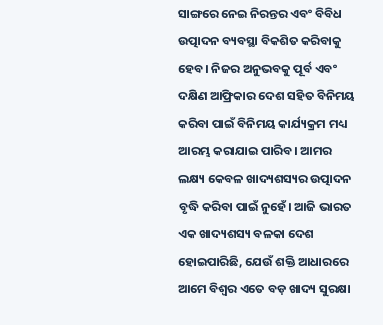ସାଙ୍ଗରେ ନେଇ ନିରନ୍ତର ଏବଂ ବିବିଧ ଉତ୍ପାଦନ ବ୍ୟବସ୍ଥା ବିକଶିତ କରିବାକୁ ହେବ। ନିଜର ଅନୁଭବକୁ ପୂର୍ବ ଏବଂ ଦକ୍ଷିଣ ଆଫ୍ରିକାର ଦେଶ ସହିତ ବିନିମୟ କରିବା ପାଇଁ ବିନିମୟ କାର୍ଯ୍ୟକ୍ରମ ମଧ୍ୟ ଆରମ୍ଭ କରାଯାଇ ପାରିବ। ଆମର ଲକ୍ଷ୍ୟ କେବଳ ଖାଦ୍ୟଶସ୍ୟର ଉତ୍ପାଦନ ବୃଦ୍ଧି କରିବା ପାଇଁ ନୁହେଁ। ଆଜି ଭାରତ ଏକ ଖାଦ୍ୟଶସ୍ୟ ବଳକା ଦେଶ ହୋଇପାରିଛି, ଯେଉଁ ଶକ୍ତି ଆଧାରରେ ଆମେ ବିଶ୍ୱର ଏତେ ବଡ଼ ଖାଦ୍ୟ ସୁରକ୍ଷା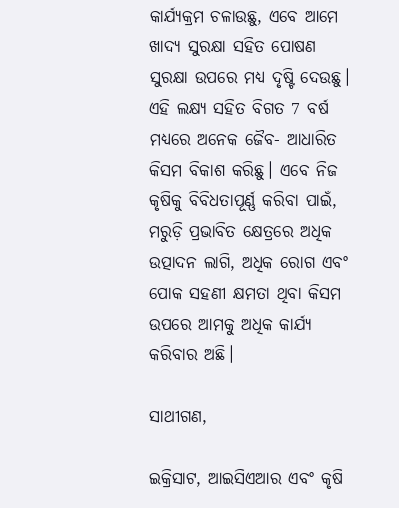କାର୍ଯ୍ୟକ୍ରମ ଚଳାଉଛୁ, ଏବେ ଆମେ ଖାଦ୍ୟ ସୁରକ୍ଷା ସହିତ ପୋଷଣ ସୁରକ୍ଷା ଉପରେ ମଧ୍ୟ ଦୃଷ୍ଟି ଦେଉଛୁ। ଏହି ଲକ୍ଷ୍ୟ ସହିତ ବିଗତ 7 ବର୍ଷ ମଧ୍ୟରେ ଅନେକ ଜୈବ- ଆଧାରିତ କିସମ ବିକାଶ କରିଛୁ। ଏବେ ନିଜ କୃଷିକୁ ବିବିଧତାପୂର୍ଣ୍ଣ କରିବା ପାଇଁ, ମରୁଡ଼ି ପ୍ରଭାବିତ କ୍ଷେତ୍ରରେ ଅଧିକ ଉତ୍ପାଦନ ଲାଗି, ଅଧିକ ରୋଗ ଏବଂ ପୋକ ସହଣୀ କ୍ଷମତା ଥିବା କିସମ ଉପରେ ଆମକୁ ଅଧିକ କାର୍ଯ୍ୟ କରିବାର ଅଛି।

ସାଥୀଗଣ,

ଇକ୍ରିସାଟ, ଆଇସିଏଆର ଏବଂ କୃଷି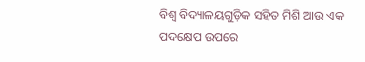ବିଶ୍ୱ ବିଦ୍ୟାଳୟଗୁଡ଼ିକ ସହିତ ମିଶି ଆଉ ଏକ ପଦକ୍ଷେପ ଉପରେ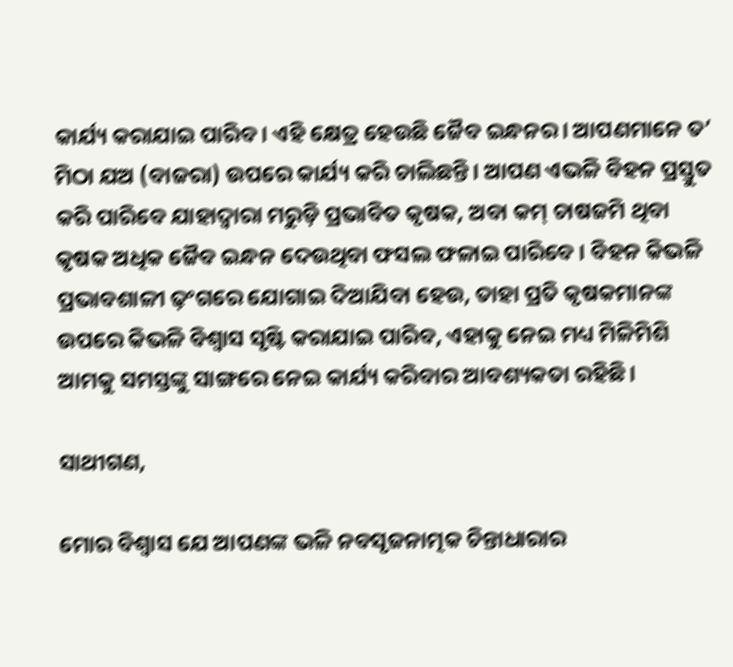କାର୍ଯ୍ୟ କରାଯାଇ ପାରିବ। ଏହି କ୍ଷେତ୍ର ହେଉଛି ଜୈବ ଇନ୍ଧନର। ଆପଣମାନେ ତ’ ମିଠା ଯଅ (ବାଜରା) ଉପରେ କାର୍ଯ୍ୟ କରି ଚାଲିଛନ୍ତି। ଆପଣ ଏଭଳି ବିହନ ପ୍ରସ୍ତୁତ କରି ପାରିବେ ଯାହାଦ୍ୱାରା ମରୁଡ଼ି ପ୍ରଭାବିତ କୃଷକ, ଅବା କମ୍ ଚାଷଜମି ଥିବା କୃଷକ ଅଧିକ ଜୈବ ଇନ୍ଧନ ଦେଉଥିବା ଫସଲ ଫଳାଇ ପାରିବେ । ବିହନ କିଭଳି ପ୍ରଭାବଶାଳୀ ଢ଼ଂଗରେ ଯୋଗାଇ ଦିଆଯିବା ହେଉ, ତାହା ପ୍ରତି କୃଷକମାନଙ୍କ ଉପରେ କିଭଳି ବିଶ୍ୱାସ ସୃଷ୍ଟି କରାଯାଇ ପାରିବ, ଏହାକୁ ନେଇ ମଧ୍ୟ ମିଳିମିଶି ଆମକୁ ସମସ୍ତଙ୍କୁ ସାଙ୍ଗରେ ନେଇ କାର୍ଯ୍ୟ କରିବାର ଆବଶ୍ୟକତା ରହିଛି।

ସାଥୀଗଣ,

ମୋର ବିଶ୍ୱାସ ଯେ ଆପଣଙ୍କ ଭଳି ନବସୃଜନାତ୍ମକ ଚିନ୍ତାଧାରାର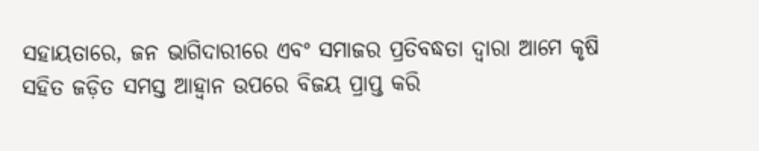ସହାୟତାରେ, ଜନ ଭାଗିଦାରୀରେ ଏବଂ ସମାଜର ପ୍ରତିବଦ୍ଧତା ଦ୍ୱାରା ଆମେ କୃଷି ସହିତ ଜଡ଼ିତ ସମସ୍ତ ଆହ୍ୱାନ ଉପରେ ବିଜୟ ପ୍ରାପ୍ତ କରି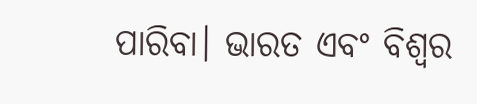ପାରିବା। ଭାରତ ଏବଂ ବିଶ୍ୱର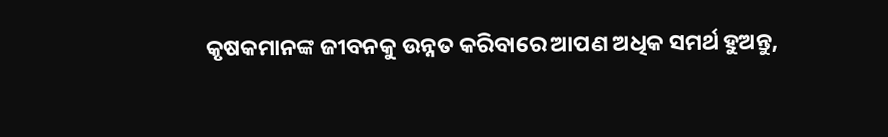କୃଷକମାନଙ୍କ ଜୀବନକୁ ଉନ୍ନତ କରିବାରେ ଆପଣ ଅଧିକ ସମର୍ଥ ହୁଅନ୍ତୁ,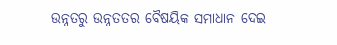ଉନ୍ନତରୁ ଉନ୍ନତତର ବୈଷୟିକ ସମାଧାନ ଦେଇ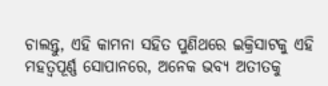ଚାଲନ୍ତୁ, ଏହି କାମନା ସହିତ ପୁଣିଥରେ ଇକ୍ରିସାଟକୁ ଏହି ମହତ୍ୱପୂର୍ଣ୍ଣ ସୋପାନରେ, ଅନେକ ଭବ୍ୟ ଅତୀତକୁ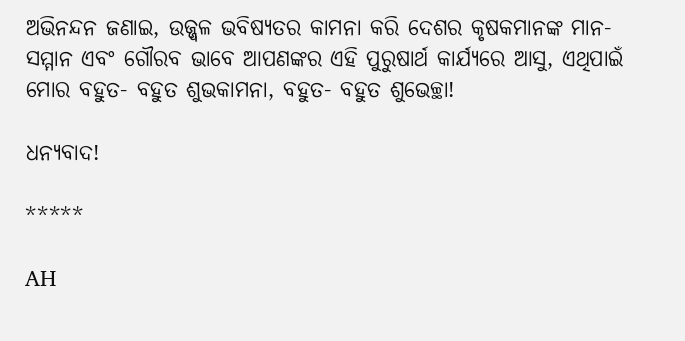ଅଭିନନ୍ଦନ ଜଣାଇ, ଉଜ୍ଜ୍ୱଳ ଭବିଷ୍ୟତର କାମନା କରି ଦେଶର କୃଷକମାନଙ୍କ ମାନ-ସମ୍ମାନ ଏବଂ ଗୌରବ ଭାବେ ଆପଣଙ୍କର ଏହି ପୁରୁଷାର୍ଥ କାର୍ଯ୍ୟରେ ଆସୁ, ଏଥିପାଇଁ ମୋର ବହୁତ- ବହୁତ ଶୁଭକାମନା, ବହୁତ- ବହୁତ ଶୁଭେଚ୍ଛା!

ଧନ୍ୟବାଦ!

*****

AH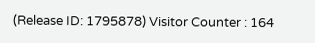(Release ID: 1795878) Visitor Counter : 164